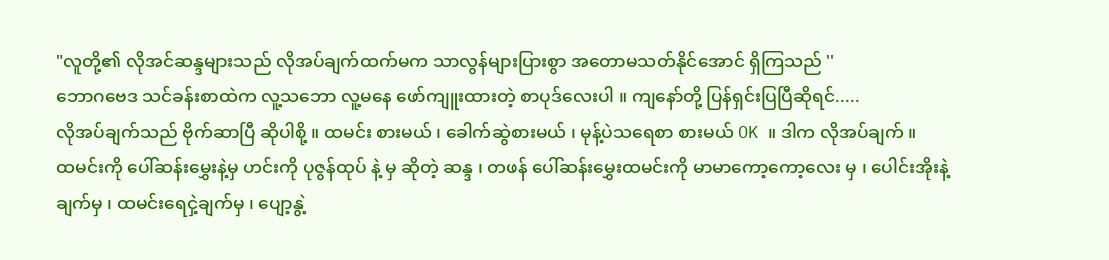"လူတို့၏ လိုအင်ဆန္ဒများသည် လိုအပ်ချက်ထက်မက သာလွန်များပြားစွာ အတောမသတ်နိုင်အောင် ရှိကြသည် ''
ဘောဂဗေဒ သင်ခန်းစာထဲက လူ့သဘော လူ့မနေ ဖော်ကျူးထားတဲ့ စာပုဒ်လေးပါ ။ ကျနော်တို့ ပြန်ရှင်းပြပြီဆိုရင်.....
လိုအပ်ချက်သည် ဗိုက်ဆာပြီ ဆိုပါစို့ ။ ထမင်း စားမယ် ၊ ခေါက်ဆွဲစားမယ် ၊ မုန့်ပဲသရေစာ စားမယ် OK ။ ဒါက လိုအပ်ချက် ။
ထမင်းကို ပေါ်ဆန်းမွှေးနဲ့မှ ဟင်းကို ပုဇွန်ထုပ် နဲ့ မှ ဆိုတဲ့ ဆန္ဒ ၊ တဖန် ပေါ်ဆန်းမွှေးထမင်းကို မာမာကော့ကော့လေး မှ ၊ ပေါင်းအိုးနဲ့ချက်မှ ၊ ထမင်းရေငှဲ့ချက်မှ ၊ ပျော့နွဲ့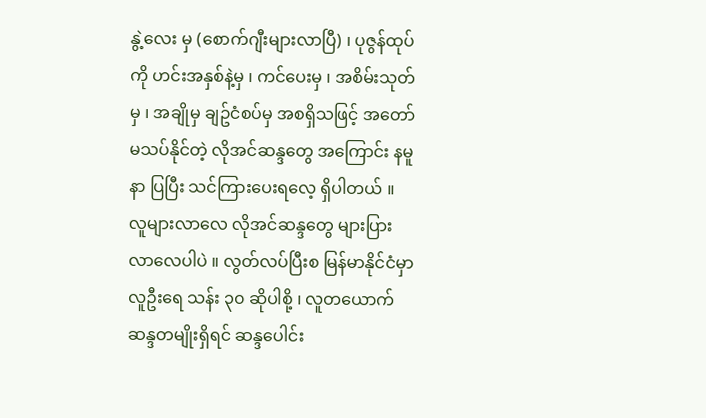နွဲ့လေး မှ (စောက်ဂျီးများလာပြီ) ၊ ပုဇွန်ထုပ်ကို ဟင်းအနှစ်နဲ့မှ ၊ ကင်ပေးမှ ၊ အစိမ်းသုတ်မှ ၊ အချိုမှ ချဥ်ငံစပ်မှ အစရှိသဖြင့် အတော်မသပ်နိုင်တဲ့ လိုအင်ဆန္ဒတွေ အကြောင်း နမူနာ ပြပြီး သင်ကြားပေးရလေ့ ရှိပါတယ် ။
လူများလာလေ လိုအင်ဆန္ဒတွေ များပြားလာလေပါပဲ ။ လွတ်လပ်ပြီးစ မြန်မာနိုင်ငံမှာ လူဦးရေ သန်း ၃၀ ဆိုပါစို့ ၊ လူတယောက် ဆန္ဒတမျိုးရှိရင် ဆန္ဒပေါင်း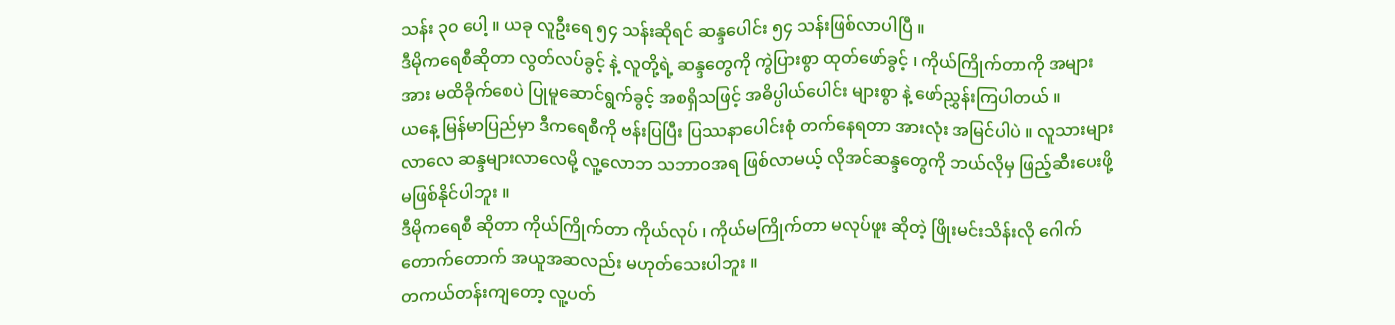သန်း ၃၀ ပေါ့ ။ ယခု လူဦးရေ ၅၄ သန်းဆိုရင် ဆန္ဒပေါင်း ၅၄ သန်းဖြစ်လာပါပြီ ။
ဒီမိုကရေစီဆိုတာ လွတ်လပ်ခွင့် နဲ့ လူတို့ရဲ့ ဆန္ဒတွေကို ကွဲပြားစွာ ထုတ်ဖော်ခွင့် ၊ ကိုယ်ကြိုက်တာကို အများအား မထိခိုက်စေပဲ ပြုမူဆောင်ရွက်ခွင့် အစရှိသဖြင့် အဓိပ္ပါယ်ပေါင်း များစွာ နဲ့ ဖော်ညွှန်းကြပါတယ် ။
ယနေ့ မြန်မာပြည်မှာ ဒီကရေစီကို ဗန်းပြပြီး ပြဿနာပေါင်းစုံ တက်နေရတာ အားလုံး အမြင်ပါပဲ ။ လူသားများလာလေ ဆန္ဒများလာလေမို့ လူ့လောဘ သဘာဝအရ ဖြစ်လာမယ့် လိုအင်ဆန္ဒတွေကို ဘယ်လိုမှ ဖြည့်ဆီးပေးဖို့ မဖြစ်နိုင်ပါဘူး ။
ဒီမိုကရေစီ ဆိုတာ ကိုယ်ကြိုက်တာ ကိုယ်လုပ် ၊ ကိုယ်မကြိုက်တာ မလုပ်ဖူး ဆိုတဲ့ ဖြိုးမင်းသိန်းလို ဂေါက်တောက်တောက် အယူအဆလည်း မဟုတ်သေးပါဘူး ။
တကယ်တန်းကျတော့ လူ့ပတ်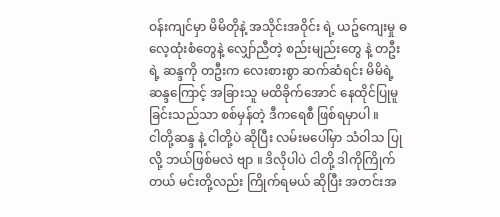ဝန်းကျင်မှာ မိမိတိုနဲ့ အသိုင်းအဝိုင်း ရဲ့ ယဥ်ကျေးမှု ဓလေ့ထုံးစံတွေနဲ့ လျှော်ညီတဲ့ စည်းမျည်းတွေ နဲ့ တဦးရဲ့ ဆန္ဒကို တဦးက လေးစားစွာ ဆက်ဆံရင်း မိမိရဲ့ ဆန္ဒကြောင့် အခြားသူ မထိခိုက်အောင် နေထိုင်ပြုမူခြင်းသည်သာ စစ်မှန်တဲ့ ဒီကရေစီ ဖြစ်ရမှာပါ ။
ငါတို့ဆန္ဒ နဲ့ ငါတို့ပဲ ဆိုပြီး လမ်းမပေါ်မှာ သံဝါသ ပြုလို့ ဘယ်ဖြစ်မလဲ ဗျာ ။ ဒိလိုပါပဲ ငါတို့ ဒါကိုကြိုက်တယ် မင်းတို့လည်း ကြိုက်ရမယ် ဆိုပြီး အတင်းအ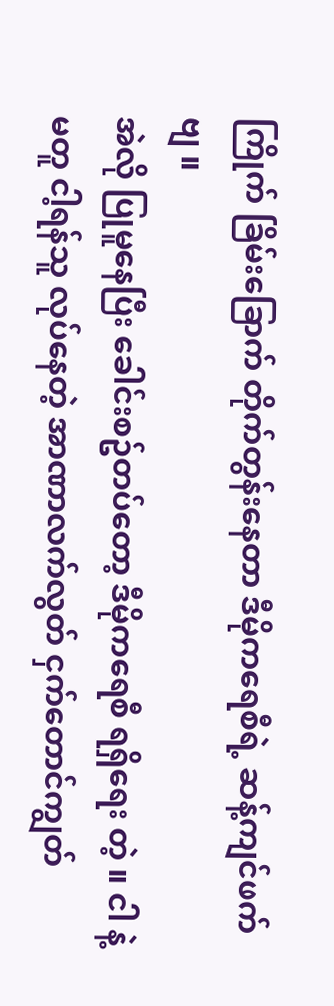ကြိုက် ခြိမ်းခြောက် တိုက်တွန်းနေတာ ဒီမိုကရေစီရဲ့ ဆန့်ကျင်ဖက် ဗျ ။
အဲလို ပြုမူနေပြီး ခေါင်းစဥ်တပ်တော့ ဒီမိုကရေစီ ရရှိရေး တဲ့ ။ ငါ နဲ့ မတူ ငါ့ရန်သူ လုပ်နေတဲ့ အာဏာလက်လွတ် ငှက်တောင်ကျွတ်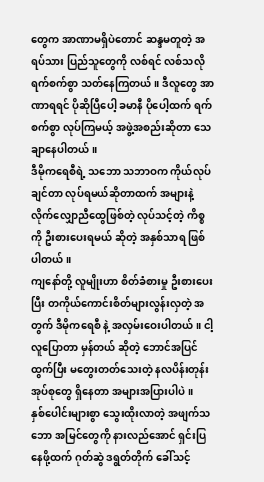တွေက အာဏာမရှိပဲတောင် ဆန္ဒမတူတဲ့ အရပ်သား ပြည်သူတွေကို လစ်ရင် လစ်သလို ရက်စက်စွာ သတ်နေကြတယ် ။ ဒီလူတွေ အာဏာရရင် ပိုဆိုပြီပေါ့ ခမာနီ ပိုပေါ့ထက် ရက်စက်စွာ လုပ်ကြမယ့် အဖွဲ့အစည်းဆိုတာ သေချာနေပါတယ် ။
ဒီမိုကရေစီရဲ့ သဘော သဘာဝက ကိုယ်လုပ်ချင်တာ လုပ်ရမယ်ဆိုတာထက် အများနဲ့ လိုက်လျှောညီထွေဖြစ်တဲ့ လုပ်သင့်တဲ့ ကိစ္စကို ဦးစားပေးရမယ် ဆိုတဲ့ အနှစ်သာရ ဖြစ်ပါတယ် ။
ကျနော်တို့ လူမျိုးဟာ စိတ်ခံစားမှု ဦးစားပေးပြီး တကိုယ်ကောင်းစိတ်များလွန်းလှတဲ့ အတွက် ဒီမိုကရေစီ နဲ့ အလှမ်းဝေးပါတယ် ။ ငါ့လူပြောတာ မှန်တယ် ဆိုတဲ့ ဘောင်အပြင်ထွက်ပြီး မတွေးတတ်သေးတဲ့ နလပိန်းတုန်း အုပ်စုတွေ ရှိနေတာ အများအပြားပါပဲ ။
နှစ်ပေါင်းများစွာ သွေးထိုးလာတဲ့ အဖျက်သဘော အမြင်တွေကို နားလည်အောင် ရှင်းပြနေဖို့ထက် ဂုတ်ဆွဲ ဒရွတ်တိုက် ခေါ်သင့်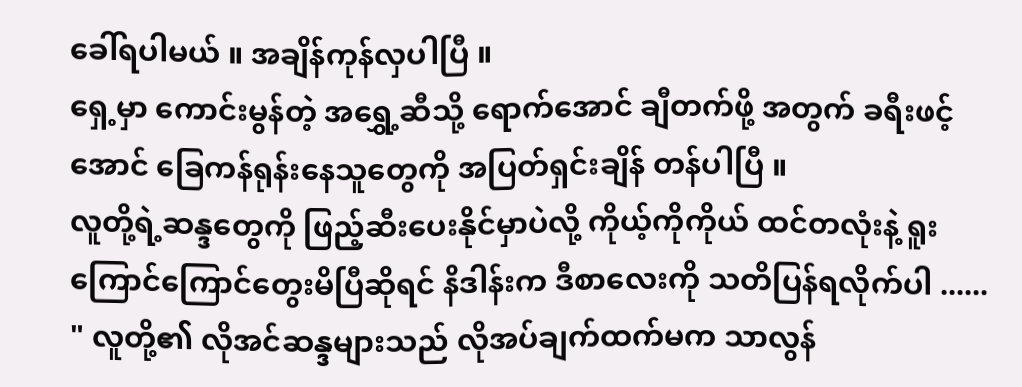ခေါ်ရပါမယ် ။ အချိန်ကုန်လှပါပြီ ။
ရှေ့မှာ ကောင်းမွန်တဲ့ အရွှေ့ဆီသို့ ရောက်အောင် ချီတက်ဖို့ အတွက် ခရီးဖင့်အောင် ခြေကန်ရုန်းနေသူတွေကို အပြတ်ရှင်းချိန် တန်ပါပြီ ။
လူတို့ရဲ့ဆန္ဒတွေကို ဖြည့်ဆီးပေးနိုင်မှာပဲလို့ ကိုယ့်ကိုကိုယ် ထင်တလုံးနဲ့ ရူးကြောင်ကြောင်တွေးမိပြီဆိုရင် နိဒါန်းက ဒီစာလေးကို သတိပြန်ရလိုက်ပါ ......
" လူတို့၏ လိုအင်ဆန္ဒများသည် လိုအပ်ချက်ထက်မက သာလွန်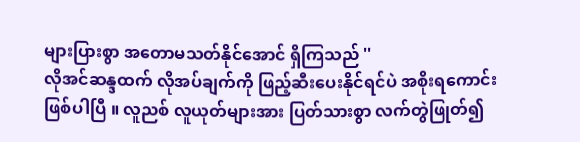များပြားစွာ အတောမသတ်နိုင်အောင် ရှိကြသည် ''
လိုအင်ဆန္ဒထက် လိုအပ်ချက်ကို ဖြည့်ဆီးပေးနိုင်ရင်ပဲ အစိုးရကောင်း ဖြစ်ပါပြီ ။ လူညစ် လူယုတ်များအား ပြတ်သားစွာ လက်တွဲဖြုတ်၍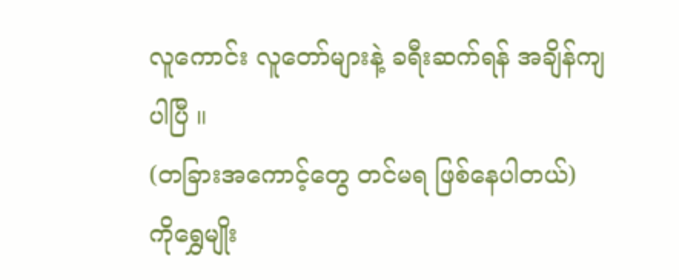လူကောင်း လူတော်များနဲ့ ခရီးဆက်ရန် အချိန်ကျပါပြီ ။
(တခြားအကောင့်တွေ တင်မရ ဖြစ်နေပါတယ်)
ကိုရွှေမျိုး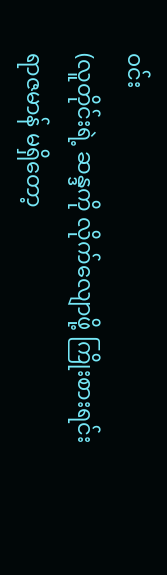ဝင်း
(လူတိုင်းရဲ့ ဆန္ဒကို လိုက်လျောဖို့ ကြိုးစားရင်း ရာဇမာန် မရှိတော့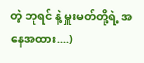တဲ့ ဘုရင် နဲ့ မှူးမတ်တို့ရဲ့ အနေအထား....)